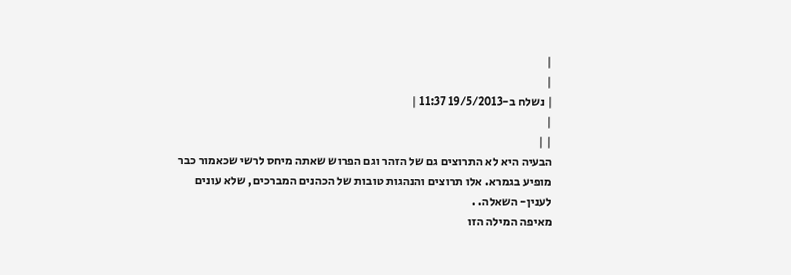|
|
| נשלח ב-19/5/2013 11:37 |
|
| |
הבעיה היא לא התרוצים גם של הזהר וגם הפרוש שאתה מיחס לרשי שכאמור כבר מופיע בגמרא. אלו תרוצים והנהגות טובות של הכהנים המברכים, שלא עונים לענין- השאלה. .
מאיפה המילה הזו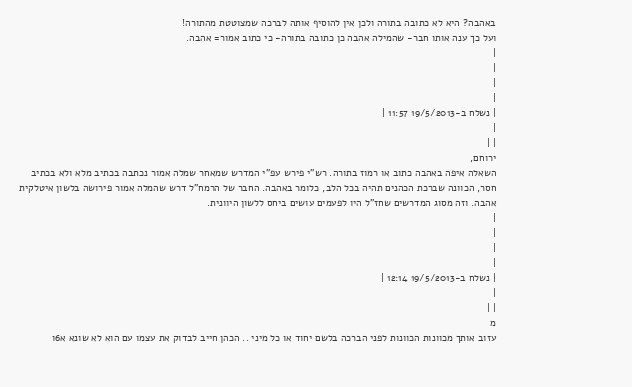באהבה? היא לא כתובה בתורה ולכן אין להוסיף אותה לברכה שמצוטטת מהתורה!
ועל כך ענה אותו חבר- שהמילה אהבה כן כתובה בתורה- כי כתוב אמור= אהבה.
|
|
|
|
| נשלח ב-19/5/2013 11:57 |
|
| |
ירוחם,
השאלה איפה באהבה כתוב או רמוז בתורה. רש"י פירש עפ"י המדרש שמאחר שמלה אמור נכתבה בכתיב מלא ולא בכתיב חסר, הכוונה שברכת הכהנים תהיה בכל הלב, כלומר באהבה. החבר של הרמח"ל דרש שהמלה אמור פירושה בלשון איטלקית אהבה. וזה מסוג המדרשים שחז"ל היו לפעמים עושים ביחס ללשון היוונית.
|
|
|
|
| נשלח ב-19/5/2013 12:14 |
|
| |
מ
עזוב אותך מכוונות הכוונות לפני הברכה בלשם יחוד או כל מיני .. הכהן חייב לבדוק את עצמו עם הוא לא שונא א6ו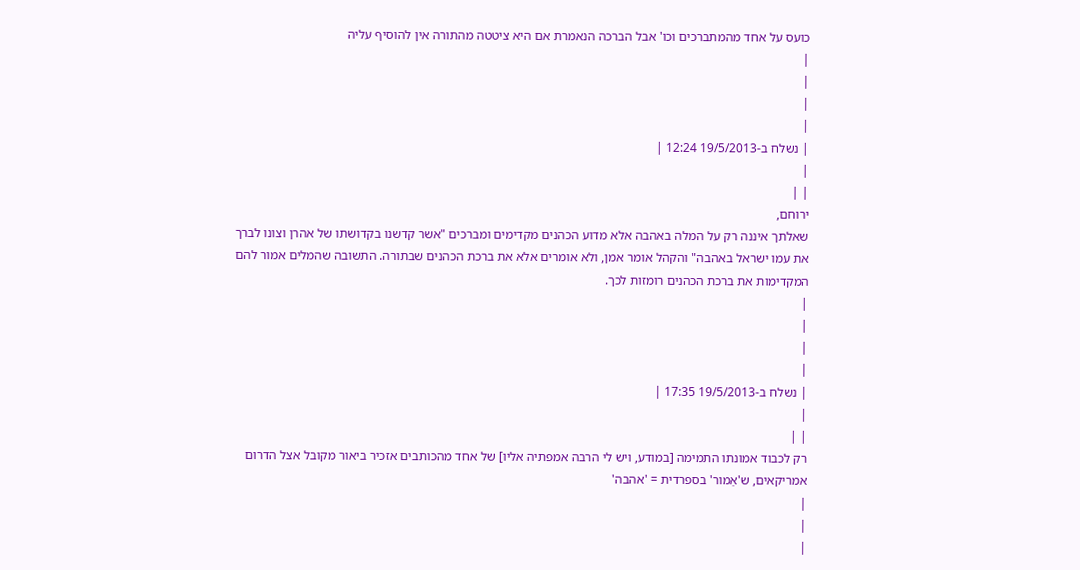כועס על אחד מהמתברכים וכו' אבל הברכה הנאמרת אם היא ציטטה מהתורה אין להוסיף עליה
|
|
|
|
| נשלח ב-19/5/2013 12:24 |
|
| |
ירוחם,
שאלתך איננה רק על המלה באהבה אלא מדוע הכהנים מקדימים ומברכים "אשר קדשנו בקדושתו של אהרן וצונו לברך את עמו ישראל באהבה" והקהל אומר אמן, ולא אומרים אלא את ברכת הכהנים שבתורה. התשובה שהמלים אמור להם המקדימות את ברכת הכהנים רומזות לכך.
|
|
|
|
| נשלח ב-19/5/2013 17:35 |
|
| |
רק לכבוד אמונתו התמימה [במודע, ויש לי הרבה אמפתיה אליו] של אחד מהכותבים אזכיר ביאור מקובל אצל הדרום אמריקאים, ש'אַמור' בספרדית = 'אהבה'
|
|
|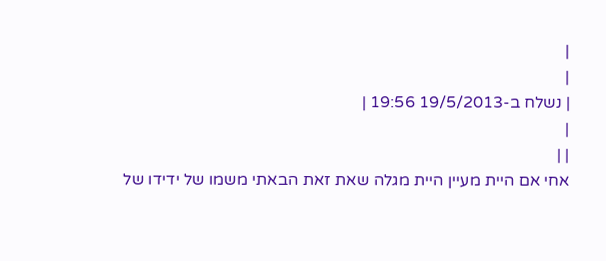|
|
| נשלח ב-19/5/2013 19:56 |
|
| |
אחי אם היית מעיין היית מגלה שאת זאת הבאתי משמו של ידידו של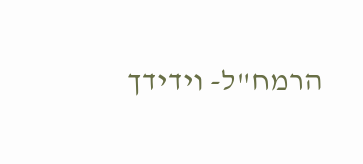הרמח"ל- וידידך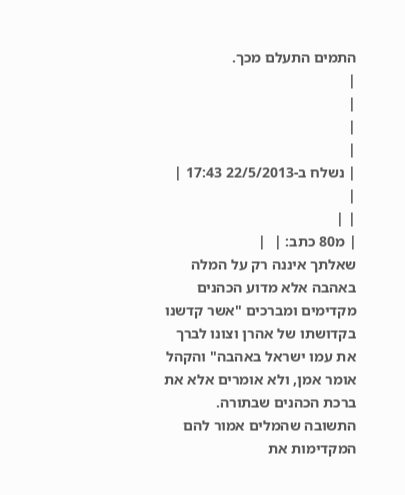התמים התעלם מכך.
|
|
|
|
| נשלח ב-22/5/2013 17:43 |
|
| |
| מ80 כתב: |  |
שאלתך איננה רק על המלה באהבה אלא מדוע הכהנים מקדימים ומברכים "אשר קדשנו בקדושתו של אהרן וצונו לברך את עמו ישראל באהבה" והקהל אומר אמן, ולא אומרים אלא את ברכת הכהנים שבתורה. התשובה שהמלים אמור להם המקדימות את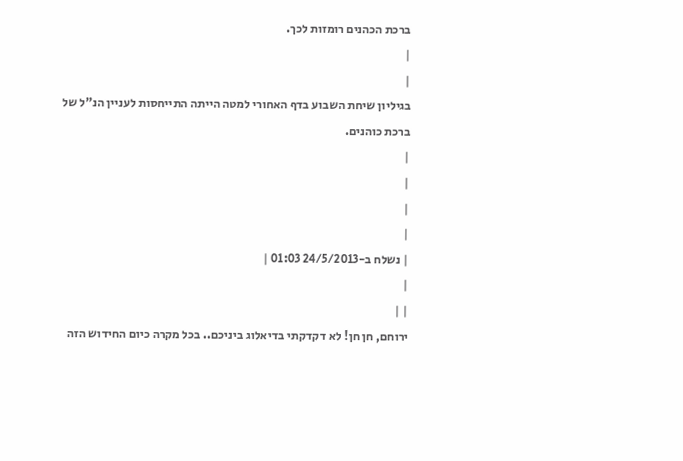ברכת הכהנים רומזות לכך.
|
|
בגיליון שיחת השבוע בדף האחורי למטה הייתה התייחסות לעניין הנ"ל של ברכת כוהנים.
|
|
|
|
| נשלח ב-24/5/2013 01:03 |
|
| |
ירוחם, חן חן! לא דקדקתי בדיאלוג ביניכם.. בכל מקרה כיום החידוש הזה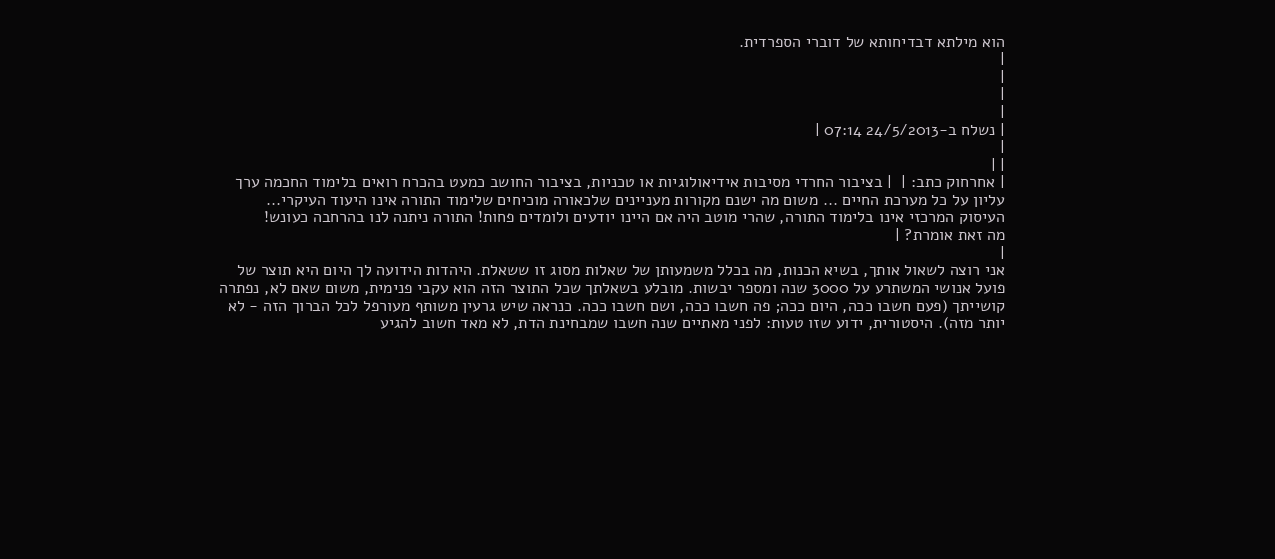הוא מילתא דבדיחותא של דוברי הספרדית.
|
|
|
|
| נשלח ב-24/5/2013 07:14 |
|
| |
| אחרחוק כתב: |  | בציבור החרדי מסיבות אידיאולוגיות או טכניות, בציבור החושב כמעט בהכרח רואים בלימוד החכמה ערך עליון על כל מערכת החיים ... משום מה ישנם מקורות מעניינים שלכאורה מוכיחים שלימוד התורה אינו היעוד העיקרי...
העיסוק המרכזי אינו בלימוד התורה, שהרי מוטב היה אם היינו יודעים ולומדים פחות! התורה ניתנה לנו בהרחבה כעונש!
מה זאת אומרת? |
|
אני רוצה לשאול אותך, בשיא הכנות, מה בכלל משמעותן של שאלות מסוג זו ששאלת. היהדות הידועה לך היום היא תוצר של פועל אנושי המשתרע על 3000 שנה ומספר יבשות. מובלע בשאלתך שכל התוצר הזה הוא עקבי פנימית, משום שאם לא, נפתרה קושייתך (פעם חשבו ככה, היום ככה; פה חשבו ככה, ושם חשבו ככה. כנראה שיש גרעין משותף מעורפל לכל הברוך הזה - לא יותר מזה). היסטורית, ידוע שזו טעות: לפני מאתיים שנה חשבו שמבחינת הדת, לא מאד חשוב להגיע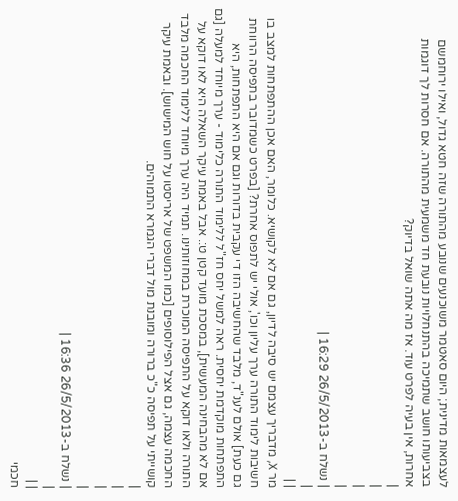לעצמאות מדינית; היום סאטמר משוכנעים שנובע מהתורה שזה חטא גדול, ואילו ירוחמשם בצביעותו חושב שתמיכה בהתנחלויות נובעת חד משמעית מהתורה. אם חסרות לך דוגמות אחרות, אין בעיה לפרט עוד. אז מה אתה שואל בדיוק?
|
|
|
|
| נשלח ב-26/5/2013 16:29 |
|
| |
מר X, מדבריך עצמם יש סיבה לדיון, גם אם לא לקושיא. כלומר, האם אכן ההתפתחות למצב בו חשיבות לימוד התורה ערך עליון וכו', אולי יש לתפוס אחרת? [בפרט כשמדובר בתפיסה הרווחת גם כעת] אולם לענ"ד, מלבד שהחשיבה הזו די עקבית בדורות וגם אם היא התפתחות, היא התפתחות מוקדמת יחסית. ראה למשל יחס חז"ל ללימוד התורה כלימוד - ערך מיוחד למעלה [גם אם לא מהבחינה המעשית], במסכת מועד קטן ט:. אבל באמת עיקר השאלה היא לאו דוקא על התורה ולאו דוקא על התפיסה המוכרת במחוזותינו. תמיד היה ערך מיוחד ללימוד החכמה מלבד החכמה עצמה, גם אצל הפילוסופים [כמו המשפט של אריסטו על חוש המישוש]. ובאמת עיקר קושייתי על תפיסה כ"כ ברורה ומובנת מול דברי הגמרא התמוהים.
|
|
|
|
| נשלח ב-26/5/2013 16:36 |
|
| |
חכמי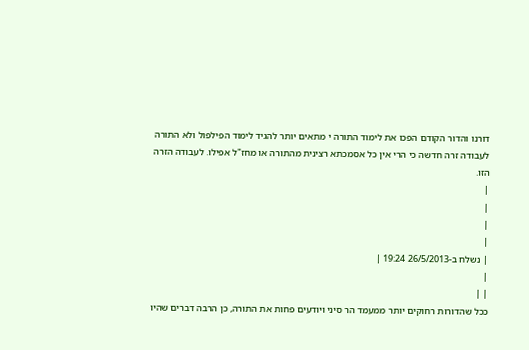דורנו והדור הקודם הפכו את לימוד התורה י מתאים יותר להגיד לימוד הפילפול ולא התורה לעבודה זרה חדשה כי הרי אין כל אסמכתא רצינית מהתורה או מחז"ל אפילו. לעבודה הזרה הזו.
|
|
|
|
| נשלח ב-26/5/2013 19:24 |
|
| |
ככל שהדורות רחוקים יותר ממעמד הר סיני ויודעים פחות את התורה, כן הרבה דברים שהיו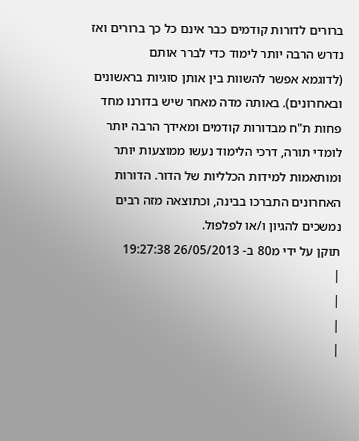ברורים לדורות קודמים כבר אינם כל כך ברורים ואז נדרש הרבה יותר לימוד כדי לברר אותם
(לדוגמא אפשר להשוות בין אותן סוגיות בראשונים ובאחרונים). באותה מדה מאחר שיש בדורנו מחד פחות ת"ח מבדורות קודמים ומאידך הרבה יותר לומדי תורה, דרכי הלימוד נעשו ממוצעות יותר ומותאמות למידות הכלליות של הדור. הדורות האחרונים התברכו בבינה, וכתוצאה מזה רבים נמשכים להגיון ו/או לפלפול.
תוקן על ידי מ80 ב- 26/05/2013 19:27:38
|
|
|
|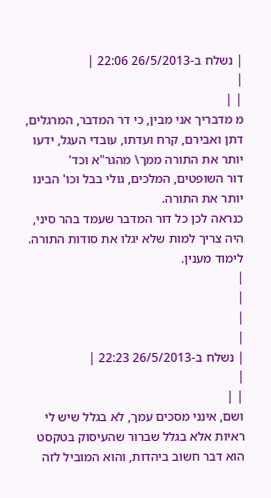| נשלח ב-26/5/2013 22:06 |
|
| |
מ מדבריך אני מבין, כי דר המדבר, המרגלים, דתן ואבירם, קרח ועדתו, עובדי העגל, ידעו יותר את התורה ממך\ מהגר"א וכד'
דור השופטים, המלכים, גולי בבל וכו' הבינו יותר את התורה.
כנראה לכן כל דור המדבר שעמד בהר סיני, היה צריך למות שלא יגלו את סודות התורה. לימוד מענין.
|
|
|
|
| נשלח ב-26/5/2013 22:23 |
|
| |
ושם, אינני מסכים עמך, לא בגלל שיש לי ראיות אלא בגלל שברור שהעיסוק בטקסט הוא דבר חשוב ביהדות, והוא המוביל לזה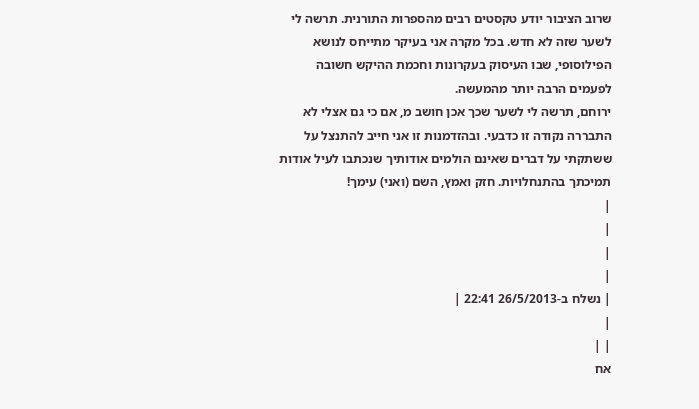שרוב הציבור יודע טקסטים רבים מהספרות התורנית. תרשה לי לשער שזה לא חדש. בכל מקרה אני בעיקר מתייחס לנושא הפילוסופי, שבו העיסוק בעקרונות וחכמת ההיקש חשובה לפעמים הרבה יותר מהמעשה.
ירוחם, תרשה לי לשער שכך אכן חושב מ, אם כי גם אצלי לא התבררה נקודה זו כדבעי. ובהזדמנות זו אני חייב להתנצל על ששתקתי על דברים שאינם הולמים אודותיך שנכתבו לעיל אודות תמיכתך בהתנחלויות. חזק ואמץ, השם (ואני) עימך!
|
|
|
|
| נשלח ב-26/5/2013 22:41 |
|
| |
אח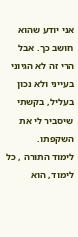אני יודע שהוא חושב כך. אבל הרי זה לא הגיוני בעייני ולא נכון בעליל, בקשתי שיסביר לי את השקפתו.
לימוד התורה , כל לימוד, הוא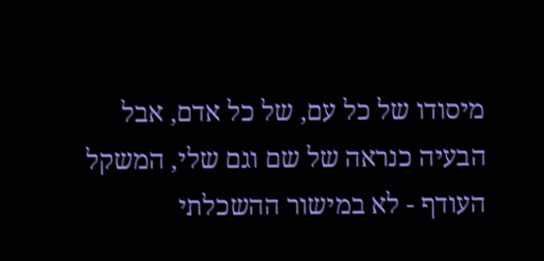מיסודו של כל עם, של כל אדם, אבל הבעיה כנראה של שם וגם שלי, המשקל העודף - לא במישור ההשכלתי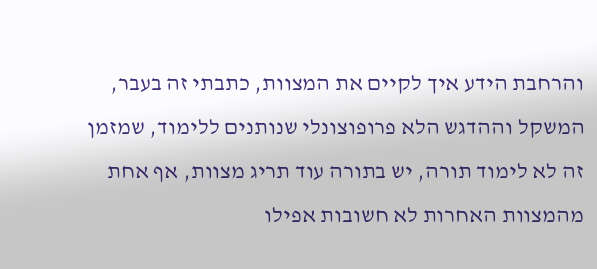והרחבת הידע איך לקיים את המצוות, כתבתי זה בעבר, המשקל וההדגש הלא פרופוצונלי שנותנים ללימוד, שמזמן זה לא לימוד תורה, יש בתורה עוד תריג מצוות, אף אחת מהמצוות האחרות לא חשובות אפילו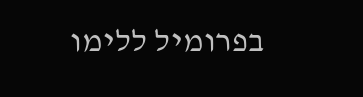בפרומיל ללימו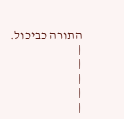התורה כביכול.
|
|
|
|
|